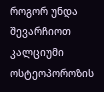როგორ უნდა შევარჩიოთ კალციუმი ოსტეოპოროზის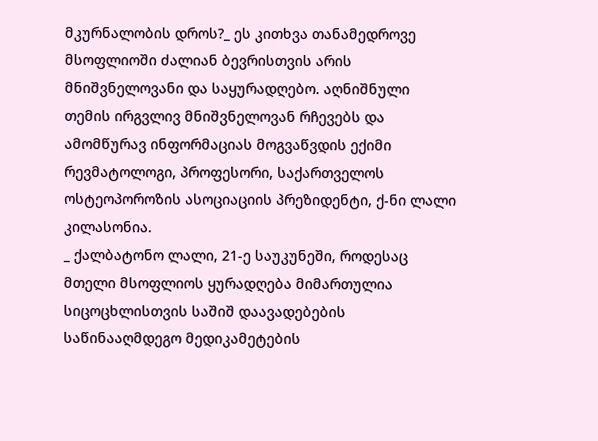მკურნალობის დროს?_ ეს კითხვა თანამედროვე მსოფლიოში ძალიან ბევრისთვის არის მნიშვნელოვანი და საყურადღებო. აღნიშნული თემის ირგვლივ მნიშვნელოვან რჩევებს და ამომწურავ ინფორმაციას მოგვაწვდის ექიმი რევმატოლოგი, პროფესორი, საქართველოს ოსტეოპოროზის ასოციაციის პრეზიდენტი, ქ-ნი ლალი კილასონია.
_ ქალბატონო ლალი, 21-ე საუკუნეში, როდესაც მთელი მსოფლიოს ყურადღება მიმართულია სიცოცხლისთვის საშიშ დაავადებების საწინააღმდეგო მედიკამეტების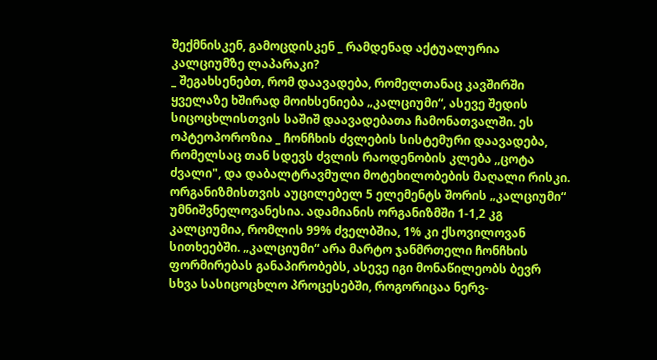შექმნისკენ, გამოცდისკენ _ რამდენად აქტუალურია კალციუმზე ლაპარაკი?
_ შეგახსენებთ, რომ დაავადება, რომელთანაც კავშირში ყველაზე ხშირად მოიხსენიება „კალციუმი“, ასევე შედის სიცოცხლისთვის საშიშ დაავადებათა ჩამონათვალში. ეს ოპტეოპოროზია _ ჩონჩხის ძვლების სისტემური დაავადება, რომელსაც თან სდევს ძვლის რაოდენობის კლება ,,ცოტა ძვალი", და დაბალტრავმული მოტეხილობების მაღალი რისკი. ორგანიზმისთვის აუცილებელ 5 ელემენტს შორის „კალციუმი“ უმნიშვნელოვანესია. ადამიანის ორგანიზმში 1-1,2 კგ კალციუმია, რომლის 99% ძველბშია, 1% კი ქსოვილოვან სითხეებში. „კალციუმი“ არა მარტო ჯანმრთელი ჩონჩხის ფორმირებას განაპირობებს, ასევე იგი მონაწილეობს ბევრ სხვა სასიცოცხლო პროცესებში, როგორიცაა ნერვ-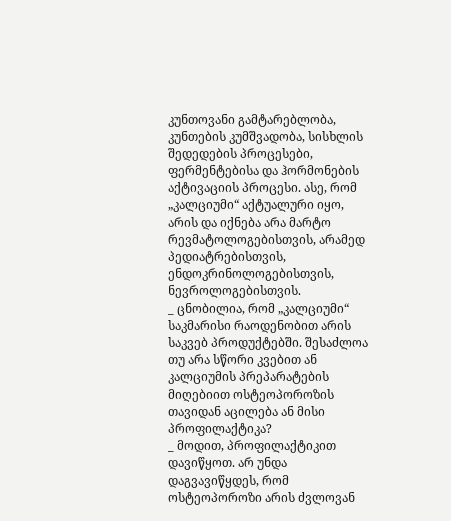კუნთოვანი გამტარებლობა, კუნთების კუმშვადობა, სისხლის შედედების პროცესები, ფერმენტებისა და ჰორმონების აქტივაციის პროცესი. ასე, რომ „კალციუმი“ აქტუალური იყო, არის და იქნება არა მარტო რევმატოლოგებისთვის, არამედ პედიატრებისთვის, ენდოკრინოლოგებისთვის, ნევროლოგებისთვის.
_ ცნობილია, რომ „კალციუმი“ საკმარისი რაოდენობით არის საკვებ პროდუქტებში. შესაძლოა თუ არა სწორი კვებით ან კალციუმის პრეპარატების მიღებიით ოსტეოპოროზის თავიდან აცილება ან მისი პროფილაქტიკა?
_ მოდით, პროფილაქტიკით დავიწყოთ. არ უნდა დაგვავიწყდეს, რომ ოსტეოპოროზი არის ძვლოვან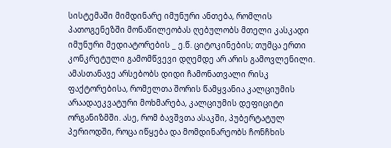სისტემაში მიმდინარე იმუნური ანთება, რომლის პათოგენეზში მონაწილეობას ღებულობს მთელი კასკადი იმუნური მედიატორების _ ე.წ. ციტოკინების; თუმცა ერთი კონკრეტული გამომწვევი დღემდე არ არის გამოვლენილი.
ამასთანავე არსებობს დიდი ჩამონათვალი რისკ ფაქტორებისა, რომელთა შორის წამყვანია კალციუმის არაადაეკვატური მოხმარება, კალციუმის დეფიციტი ორგანიზმში. ასე, რომ ბავშვთა ასაკში, პუბერტატულ პერიოდში, როცა იწყება და მომდინარეობს ჩონჩხის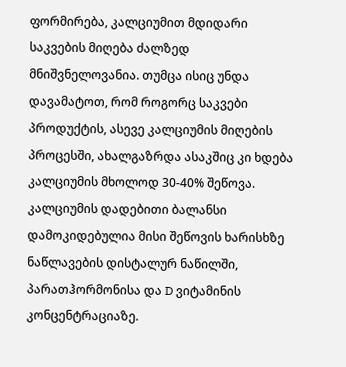ფორმირება, კალციუმით მდიდარი საკვების მიღება ძალზედ მნიშვნელოვანია. თუმცა ისიც უნდა დავამატოთ, რომ როგორც საკვები პროდუქტის, ასევე კალციუმის მიღების პროცესში, ახალგაზრდა ასაკშიც კი ხდება კალციუმის მხოლოდ 30-40% შეწოვა. კალციუმის დადებითი ბალანსი დამოკიდებულია მისი შეწოვის ხარისხზე ნაწლავების დისტალურ ნაწილში, პარათჰორმონისა და D ვიტამინის კონცენტრაციაზე.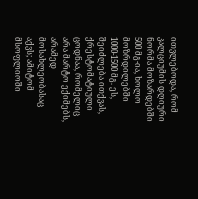ითვლებოდა, რომ კალციუმის დღიური ნორმა მოზარდებში 500 მგ-ია, ხოლო მოზრდილებში 1000-1500 მგ. ეს, შეიძლება ითქვას, ქრესტომატიული ცოდნაა, რომელიც არა მარტო ექიმებს, არამედ მოსახლეობასაც აქვს; ამიტომ მსოფლიოში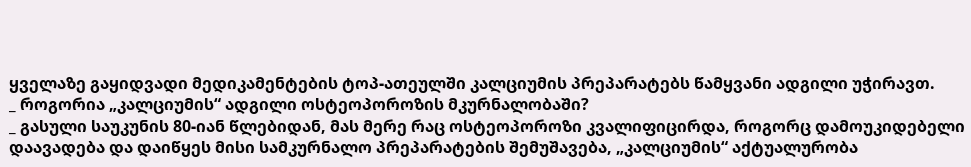ყველაზე გაყიდვადი მედიკამენტების ტოპ-ათეულში კალციუმის პრეპარატებს წამყვანი ადგილი უჭირავთ.
_ როგორია „კალციუმის“ ადგილი ოსტეოპოროზის მკურნალობაში?
_ გასული საუკუნის 80-იან წლებიდან, მას მერე რაც ოსტეოპოროზი კვალიფიცირდა, როგორც დამოუკიდებელი დაავადება და დაიწყეს მისი სამკურნალო პრეპარატების შემუშავება, „კალციუმის“ აქტუალურობა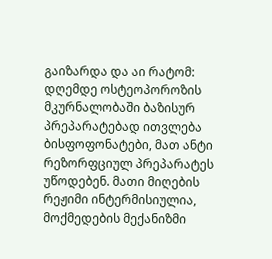გაიზარდა და აი რატომ: დღემდე ოსტეოპოროზის მკურნალობაში ბაზისურ პრეპარატებად ითვლება ბისფოფონატები, მათ ანტი რეზორფციულ პრეპარატეს უწოდებენ. მათი მიღების რეჟიმი ინტერმისიულია, მოქმედების მექანიზმი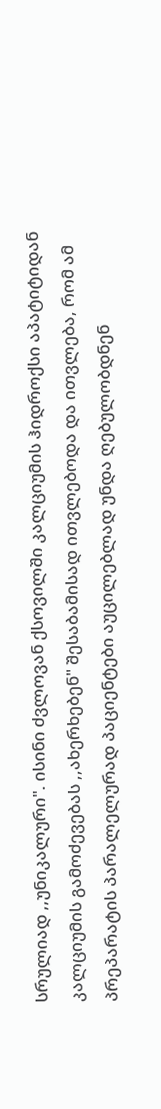სრულიად ,,უნიკალური". ისინი ძვლოვან ქსოვილში კალციუმის ჰიდროქსი აპატიტიდან კალციუმის გამოძევებას ,,ახერხებენ" შესაბამისად ითვლებოდა და ითვლება, რომ ამ პრეპარატის პარალელურად პაციენტები აუცილებლად უნდა ღებულობდნენ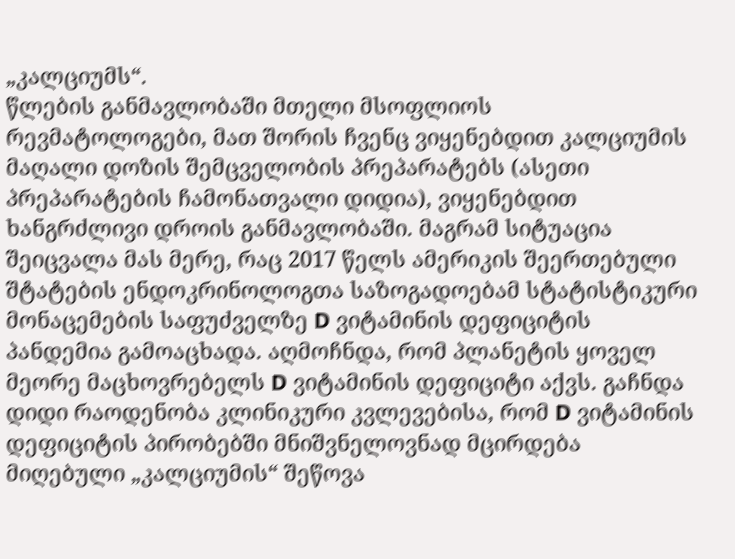„კალციუმს“.
წლების განმავლობაში მთელი მსოფლიოს რევმატოლოგები, მათ შორის ჩვენც ვიყენებდით კალციუმის მაღალი დოზის შემცველობის პრეპარატებს (ასეთი პრეპარატების ჩამონათვალი დიდია), ვიყენებდით ხანგრძლივი დროის განმავლობაში. მაგრამ სიტუაცია შეიცვალა მას მერე, რაც 2017 წელს ამერიკის შეერთებული შტატების ენდოკრინოლოგთა საზოგადოებამ სტატისტიკური მონაცემების საფუძველზე D ვიტამინის დეფიციტის პანდემია გამოაცხადა. აღმოჩნდა, რომ პლანეტის ყოველ მეორე მაცხოვრებელს D ვიტამინის დეფიციტი აქვს. გაჩნდა დიდი რაოდენობა კლინიკური კვლევებისა, რომ D ვიტამინის დეფიციტის პირობებში მნიშვნელოვნად მცირდება მიღებული „კალციუმის“ შეწოვა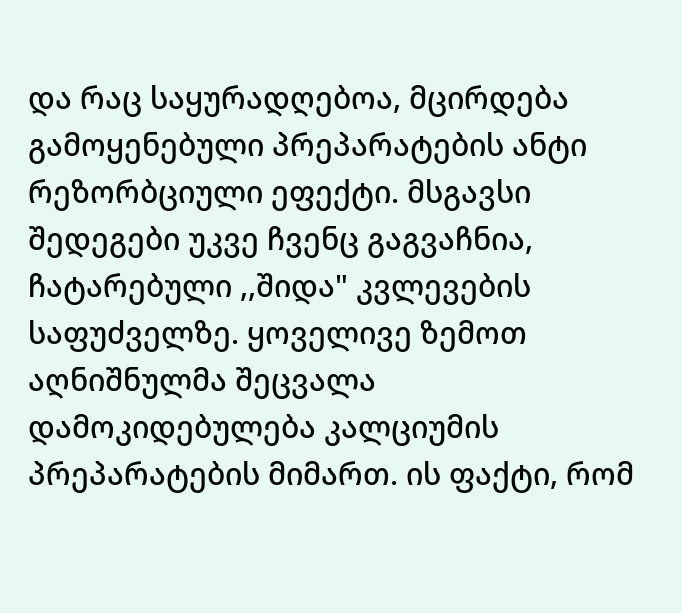და რაც საყურადღებოა, მცირდება გამოყენებული პრეპარატების ანტი რეზორბციული ეფექტი. მსგავსი შედეგები უკვე ჩვენც გაგვაჩნია, ჩატარებული ,,შიდა" კვლევების საფუძველზე. ყოველივე ზემოთ აღნიშნულმა შეცვალა დამოკიდებულება კალციუმის პრეპარატების მიმართ. ის ფაქტი, რომ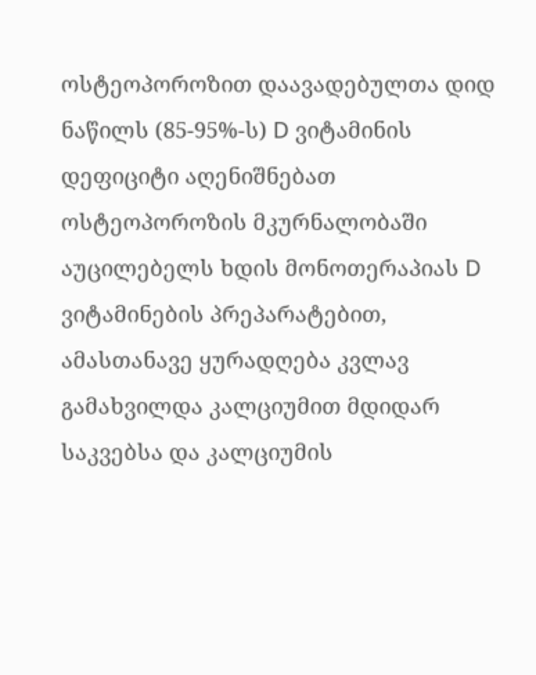ოსტეოპოროზით დაავადებულთა დიდ ნაწილს (85-95%-ს) D ვიტამინის დეფიციტი აღენიშნებათ ოსტეოპოროზის მკურნალობაში აუცილებელს ხდის მონოთერაპიას D ვიტამინების პრეპარატებით, ამასთანავე ყურადღება კვლავ გამახვილდა კალციუმით მდიდარ საკვებსა და კალციუმის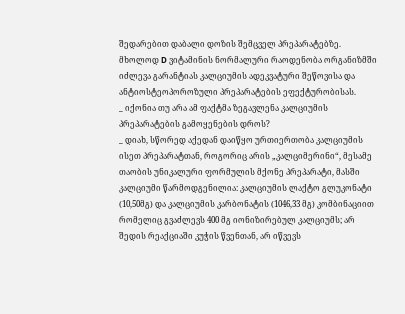შედარებით დაბალი დოზის შემცველ პრეპარატებზე. მხოლოდ D ვიტამინის ნორმალური რაოდენობა ორგანიზმში იძლევა გარანტიას კალციუმის ადეკვატური შეწოვისა და ანტიოსტეოპოროზული პრეპარატების ეფექტურობისას.
_ იქონია თუ არა ამ ფაქტმა ზეგავლენა კალციუმის პრეპარატების გამოყენების დროს?
_ დიახ, სწორედ აქედან დაიწყო ურთიერთობა კალციუმის ისეთ პრეპარატთან, როგორიც არის „კალციმერინი“, მესამე თაობის უნიკალური ფორმულის მქონე პრეპარატი, მასში კალციუმი წარმოდგენილია: კალციუმის ლაქტო გლუკონატი (10,50მგ) და კალციუმის კარბონატის (1046,33 მგ) კომბინაციით რომელიც გვაძლევს 400 მგ იონიზირებულ კალციუმს; არ შედის რეაქციაში კუჭის წვენთან, არ იწვევს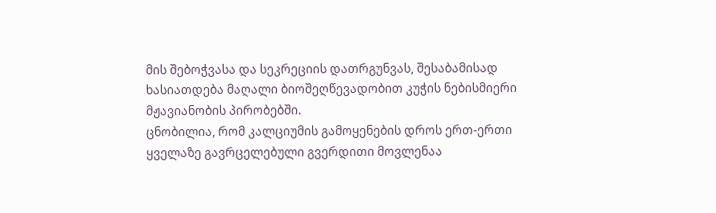მის შებოჭვასა და სეკრეციის დათრგუნვას, შესაბამისად ხასიათდება მაღალი ბიოშეღწევადობით კუჭის ნებისმიერი მჟავიანობის პირობებში.
ცნობილია, რომ კალციუმის გამოყენების დროს ერთ-ერთი ყველაზე გავრცელებული გვერდითი მოვლენაა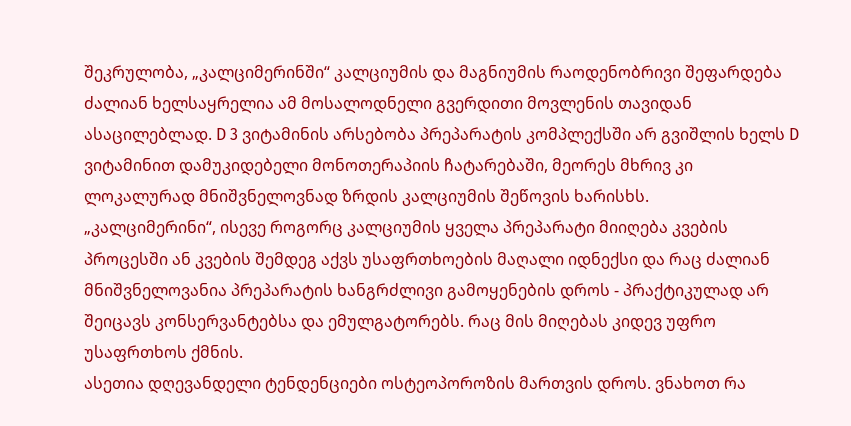შეკრულობა, „კალციმერინში“ კალციუმის და მაგნიუმის რაოდენობრივი შეფარდება ძალიან ხელსაყრელია ამ მოსალოდნელი გვერდითი მოვლენის თავიდან ასაცილებლად. D 3 ვიტამინის არსებობა პრეპარატის კომპლექსში არ გვიშლის ხელს D ვიტამინით დამუკიდებელი მონოთერაპიის ჩატარებაში, მეორეს მხრივ კი ლოკალურად მნიშვნელოვნად ზრდის კალციუმის შეწოვის ხარისხს.
„კალციმერინი“, ისევე როგორც კალციუმის ყველა პრეპარატი მიიღება კვების პროცესში ან კვების შემდეგ აქვს უსაფრთხოების მაღალი იდნექსი და რაც ძალიან მნიშვნელოვანია პრეპარატის ხანგრძლივი გამოყენების დროს - პრაქტიკულად არ შეიცავს კონსერვანტებსა და ემულგატორებს. რაც მის მიღებას კიდევ უფრო უსაფრთხოს ქმნის.
ასეთია დღევანდელი ტენდენციები ოსტეოპოროზის მართვის დროს. ვნახოთ რა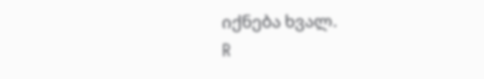იქნება ხვალ.
R